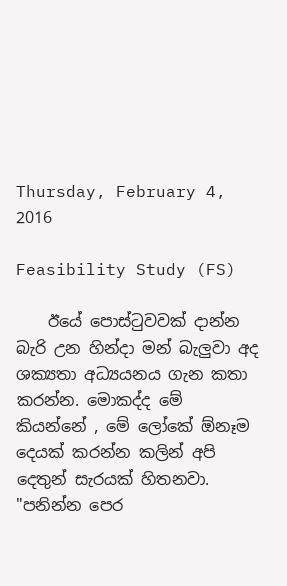Thursday, February 4, 2016

Feasibility Study (FS)

    ඊයේ පොස්ටුවවක් දාන්න බැරි උන හින්දා මන් බැලුවා අද ශක්‍යතා අධ්‍යයනය ගැන කතා කරන්න. මොකද්ද මේ කියන්නේ , මේ ලෝකේ ඕනෑම දෙයක් කරන්න කලින් අපි දෙතුන් සැරයක් හිතනවා. "පනින්න පෙර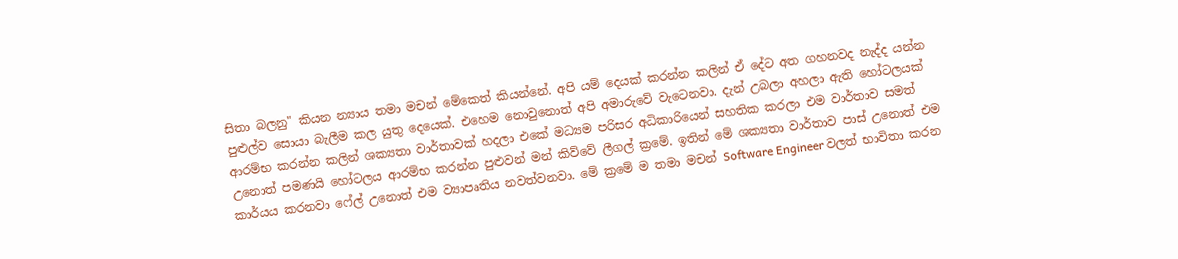සිතා බලනු" කියන න්‍යාය තමා මචන් මේකෙත් කියන්නේ. අපි යම් දෙයක් කරන්න කලින් ඒ දේට අත ගහනවද නැද්ද යන්න පුළුල්ව සොයා බැලීම කල යුතු දෙයෙක්. එහෙම නොවුනොත් අපි අමාරුවේ වැටෙනවා. දැන් උබලා අහලා ඇති හෝටලයක් ආරම්භ කරන්න කලින් ශක්‍යතා වාර්තාවක් හදලා එකේ මධ්‍යම පරිසර අධිකාරියෙන් සහතික කරලා එම වාර්තාව සමත් උනොත් පමණයි හෝටලය ආරම්භ කරන්න පුළුවන් මන් කිව්වේ ලීගල් ක්‍රමේ. ඉතින් මේ ශක්‍යතා වාර්තාව පාස් උනොත් එම කාර්යය කරනවා ෆේල් උනොත් එම ව්‍යාපෘතිය නවත්වනවා. මේ ක්‍රමේ ම තමා මචන් Software Engineer වලත් භාවිතා කරන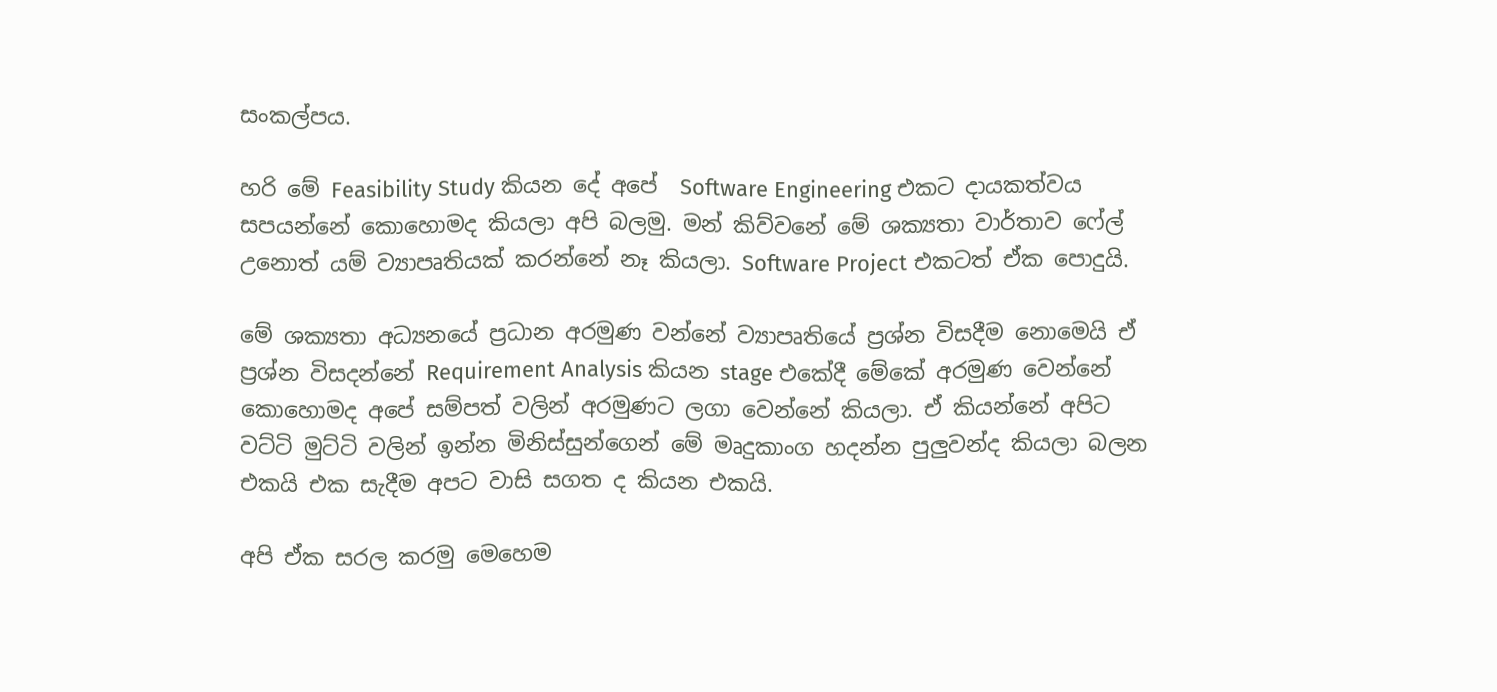සංකල්පය.

හරි මේ Feasibility Study කියන දේ අපේ  Software Engineering එකට දායකත්වය සපයන්නේ කොහොමද කියලා අපි බලමු. මන් කිව්වනේ මේ ශක්‍යතා වාර්තාව ෆේල් උනොත් යම් ව්‍යාපෘතියක් කරන්නේ නෑ කියලා. Software Project එකටත් ඒක පොදුයි.

මේ ශක්‍යතා අධ්‍යනයේ ප්‍රධාන අරමුණ වන්නේ ව්‍යාපෘතියේ ප්‍රශ්න විසදීම නොමෙයි ඒ ප්‍රශ්න විසදන්නේ Requirement Analysis කියන stage එකේදී මේකේ අරමුණ වෙන්නේ කොහොමද අපේ සම්පත් වලින් අරමුණට ලගා වෙන්නේ කියලා. ඒ කියන්නේ අපිට වට්ටි මුට්ටි වලින් ඉන්න මිනිස්සුන්ගෙන් මේ මෘදුකාංග හදන්න පුලුවන්ද කියලා බලන එකයි එක සැදීම අපට වාසි සගත ද කියන එකයි.

අපි ඒක සරල කරමු මෙහෙම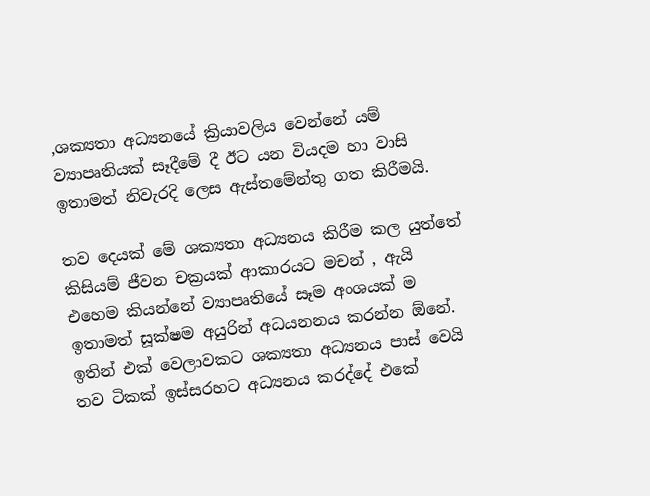,ශක්‍යතා අධ්‍යනයේ ක්‍රියාවලිය වෙන්නේ යම් ව්‍යාපෘතියක් සෑදීමේ දී ඊට යන වියදම හා වාසි ඉතාමත් නිවැරදි ලෙස ඇස්තමේන්තු ගත කිරීමයි.

තව දෙයක් මේ ශක්‍යතා අධ්‍යනය කිරීම කල යුත්තේ කිසියම් ජීවන චක්‍රයක් ආකාරයට මචන් , ඇයි එහෙම කියන්නේ ව්‍යාපෘතියේ සෑම අංශයක් ම ඉතාමත් සූක්ෂම අයුරින් අධයනනය කරන්න ඕනේ.  ඉතින් එක් වෙලාවකට ශක්‍යතා අධ්‍යනය පාස් වෙයි තව ටිකක් ඉස්සරහට අධ්‍යනය කරද්දේ එකේ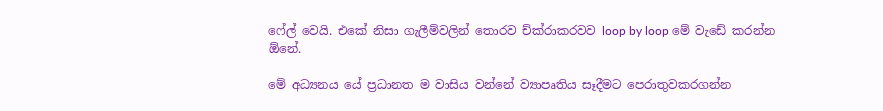ෆේල් වෙයි. එකේ නිසා ගැලීම්වලින් තොරව ච්ක්රාකරවව loop by loop මේ වැඩේ කරන්න ඕනේ.

මේ අධ්‍යනය යේ ප්‍රධානත ම වාසිය වන්නේ ව්‍යාපෘතිය සෑදීමට පෙරාතුවකරගන්න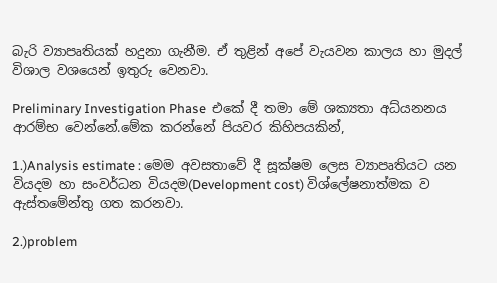බැරි ව්‍යාපෘතියක් හදුනා ගැනීම. ඒ තුළින් අපේ වැයවන කාලය හා මුදල් විශාල වශයෙන් ඉතුරු වෙනවා.

Preliminary Investigation Phase  එකේ දී තමා මේ ශක්‍යතා අධ්යනනය ආරම්භ වෙන්නේ.මේක කරන්නේ පියවර කිහිපයකින්,

1.)Analysis estimate : මෙම අවසතාවේ දී සූක්ෂම ලෙස ව්‍යාපෘතියට යන වියදම හා සංවර්ධන වියදම(Development cost) විශ්ලේෂනාත්මක ව ඇස්තමේන්තු ගත කරනවා.

2.)problem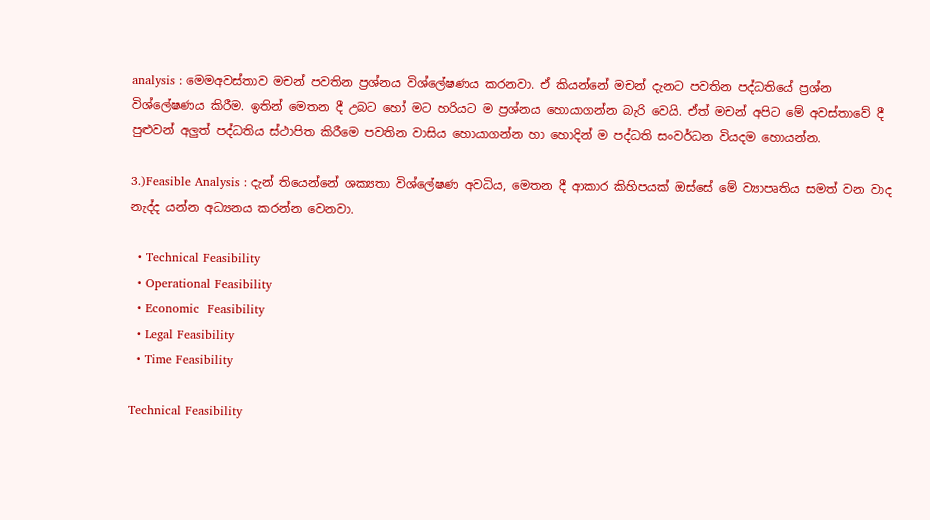analysis : මෙමඅවස්තාව මචන් පවතින ප්‍රශ්නය විශ්ලේෂණය කරනවා. ඒ කියන්නේ මචන් දැනට පවතින පද්ධතියේ ප්‍රශ්න විශ්ලේෂණය කිරීම. ඉතින් මෙතන දී උබට හෝ මට හරියට ම ප්‍රශ්නය හොයාගන්න බැරි වෙයි. ඒත් මචන් අපිට මේ අවස්තාවේ දී පුළුවන් අලුත් පද්ධතිය ස්ථාපිත කිරීමෙ පවතින වාසිය හොයාගන්න හා හොදින් ම පද්ධති සංවර්ධන වියදම හොයන්න.

3.)Feasible Analysis : දැන් තියෙන්නේ ශක්‍යතා විශ්ලේෂණ අවධිය, මෙතන දී ආකාර කිහිපයක් ඔස්සේ මේ ව්‍යාපෘතිය සමත් වන වාද නැද්ද යන්න අධ්‍යනය කරන්න වෙනවා.

  • Technical Feasibility
  • Operational Feasibility
  • Economic  Feasibility
  • Legal Feasibility
  • Time Feasibility

Technical Feasibility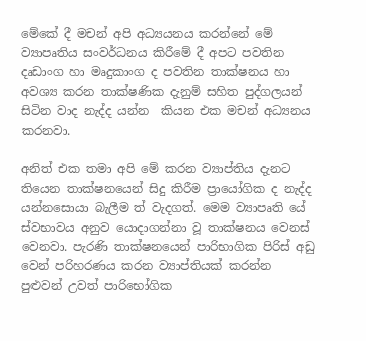මේකේ දී මචන් අපි අධ්‍යයනය කරන්නේ මේ ව්‍යාපෘතිය සංවර්ධනය කිරීමේ දී අපට පවතින දෘඩාංග හා මෘදුකාංග ද පවතින තාක්ෂනය හා අවශ්‍ය කරන තාක්ෂණික දැනුම් සහිත පුද්ගලයන් සිටින වාද නැද්ද යන්න  කියන එක මචන් අධ්‍යනය කරනවා.

අනිත් එක තමා අපි මේ කරන ව්‍යාප්තිය දැනට තියෙන තාක්ෂනයෙන් සිදු කිරීම ප්‍රායෝගික ද නැද්ද යන්නසොයා බැලීම ත් වැදගත්. මෙම ව්‍යාපෘති යේ ස්වභාවය අනුව යොදාගන්නා වූ තාක්ෂනය වෙනස් වෙනවා. පැරණි තාක්ෂනයෙන් පාරිභාගික පිරිස් අඩු වෙන් පරිහරණය කරන ව්‍යාප්තියක් කරන්න පුළුවන් උවත් පාරිභෝගික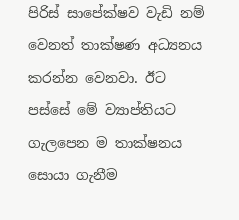පිරිස් සාපේක්ෂව වැඩි නම් වෙනත් තාක්ෂණ අධ්‍යනය කරන්න වෙනවා. ඊට පස්සේ මේ ව්‍යාප්තියට ගැලපෙන ම තාක්ෂනය සොයා ගැනීම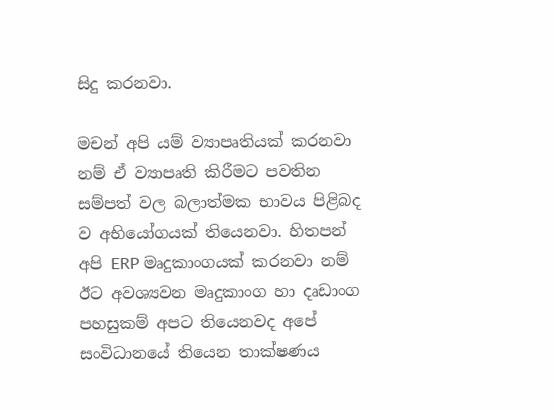සිදු කරනවා.

මචන් අපි යම් ව්‍යාපෘතියක් කරනවා නම් ඒ ව්‍යාපෘති කිරීමට පවතින සම්පත් වල බලාත්මක භාවය පිළිබද ව අභියෝගයක් තියෙනවා. හිතපන් අපි ERP මෘදුකාංගයක් කරනවා නම් ඊට අවශ්‍යවන මෘදුකාංග හා දෘඩාංග පහසුකම් අපට තියෙනවද අපේ සංවිධානයේ තියෙන තාක්ෂණය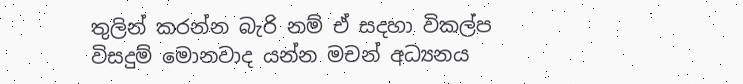තුලින් කරන්න බැරි නම් ඒ සදහා විකල්ප විසදුම් මොනවාද යන්න මචන් අධ්‍යනය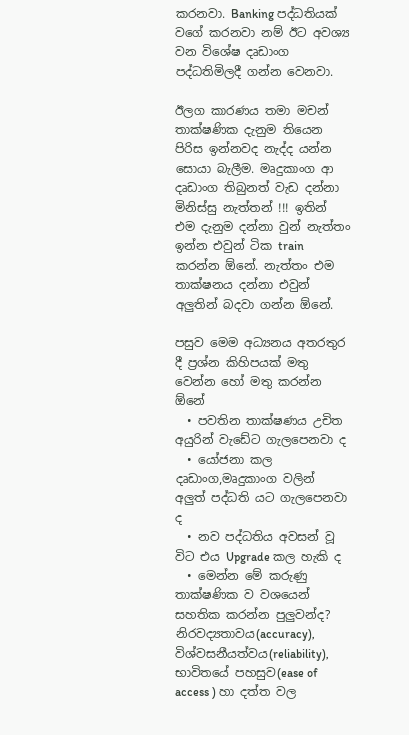කරනවා. Banking පද්ධතියක් වගේ කරනවා නම් ඊට අවශ්‍ය වන විශේෂ දෘඩාංග පද්ධතිමිලදී ගන්න වෙනවා.

ඊලග කාරණය තමා මචන් තාක්ෂණික දැනුම තියෙන පිරිස ඉන්නවද නැද්ද යන්න සොයා බැලීම. මෘදුකාංග ආ දෘඩාංග තිබුනත් වැඩ දන්නා මිනිස්සු නැත්තන් !!! ඉතින් එම දැනුම දන්නා වුන් නැත්තං ඉන්න එවුන් ටික train කරන්න ඕනේ. නැත්තං එම තාක්ෂනය දන්නා එවුන් අලුතින් බදවා ගන්න ඕනේ.

පසුව මෙම අධ්‍යනය අතරතුර දී ප්‍රශ්න කිහිපයක් මතු වෙන්න හෝ මතු කරන්න ඕනේ
  • පවතින තාක්ෂණය උචිත අයුරින් වැඩේට ගැලපෙනවා ද
  • යෝජනා කල දෘඩාංග,මෘදුකාංග වලින්  අලුත් පද්ධති යට ගැලපෙනවා ද
  • නව පද්ධතිය අවසන් වූ විට එය Upgrade කල හැකි ද
  • මෙන්න මේ කරුණු තාක්ෂණික ව වශයෙන් සහතික කරන්න පුලුවන්ද? නිරවද්‍යතාවය(accuracy),  විශ්වසනීයත්වය(reliability), භාවිතයේ පහසුව(ease of access ) හා දත්ත වල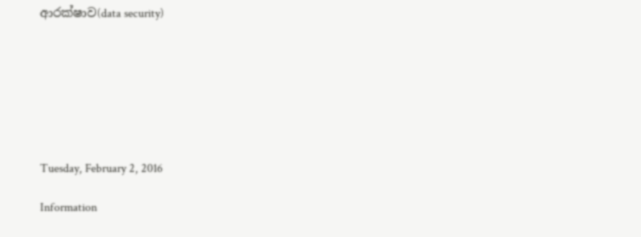ආරක්ෂාව(data security)







Tuesday, February 2, 2016

Information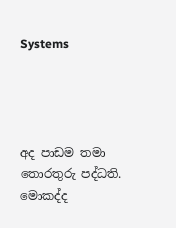Systems




අද පාඩම තමා තොරතුරු පද්ධති. මොකද්ද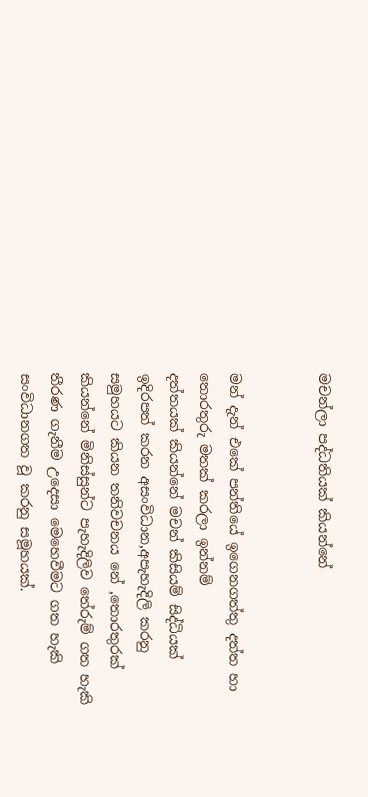මචන්ලා පද්ධතියක් කියන්නේ


මන් දැන් එකේ පන්තියේ ඉගෙනගත්තු දත්ත හා තොරතුරු මතක් කරලා ඉන්නම්
දත්තයක් කියන්නේ මචන් කිසියම් සිද්ධියක් ඉදිරපත් කරන අසංවිධාන,අපැහැදිලි කරනු සමුහයට කියන තනිවචනය නේ ,තොරතුරක් කියන්නේ මිනිස්සුන්ට පැහැදිලිව තේරුම් ගත හැකි තීරණ ගැනීම උදෙසා මෙහෙවීමට ගත හැකි සංවිධානගත වූ කරනු සමූහයක්.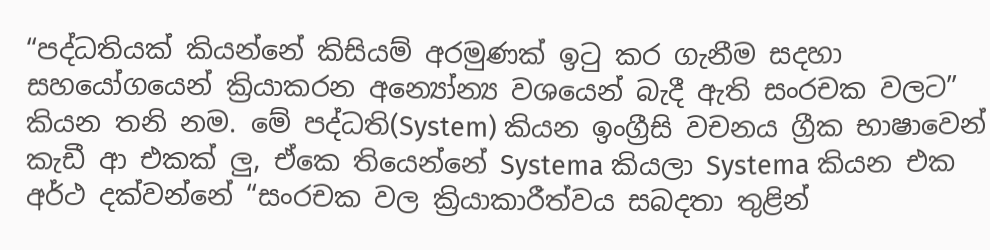“පද්ධතියක් කියන්නේ කිසියම් අරමුණක් ඉටු කර ගැනීම සදහා සහයෝගයෙන් ක්‍රියාකරන අන්‍යෝන්‍ය වශයෙන් බැදී ඇති සංරචක වලට” කියන තනි නම. මේ පද්ධති(System) කියන ඉංග්‍රීසි වචනය ග්‍රීක භාෂාවෙන් කැඩී ආ එකක් ලු, ඒකෙ තියෙන්නේ Systema කියලා Systema කියන එක අර්ථ දක්වන්නේ “සංරචක වල ක්‍රියාකාරීත්වය සබදතා තුළින්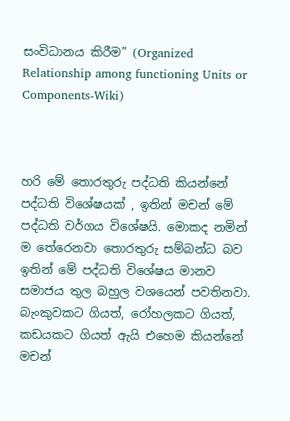සංවිධානය කිරීම” (Organized Relationship among functioning Units or Components-Wiki)



හරි මේ තොරතුරු පද්ධති කියන්නේ පද්ධති විශේෂයක් , ඉතින් මචන් මේ පද්ධති වර්ගය විශේෂයි. මොකද නමින් ම තේරෙනවා තොරතුරු සම්බන්ධ බව ඉතින් මේ පද්ධති විශේෂය මානව සමාජය තුල බහුල වශයෙන් පවතිනවා. බැංකුවකට ගියත්, රෝහලකට ගියත්, කඩයකට ගියත් ඇයි එහෙම කියන්නේ මචන්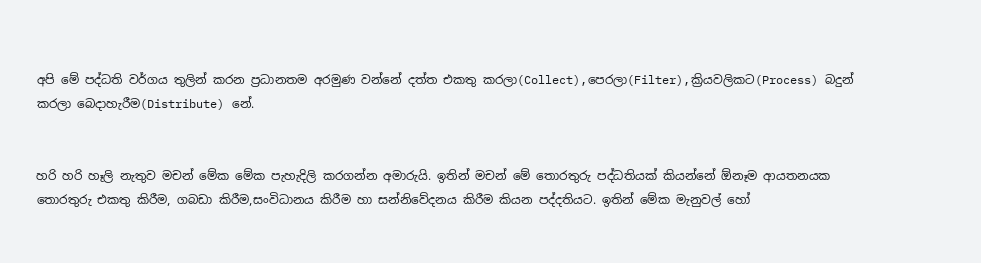අපි මේ පද්ධති වර්ගය තුලින් කරන ප්‍රධානතම අරමුණ වන්නේ දත්ත එකතු කරලා(Collect),පෙරලා(Filter),ක්‍රියවලිකට(Process) බදුන් කරලා බෙදාහැරීම(Distribute) නේ.


හරි හරි හෑලි නැතුව මචන් මේක මේක පැහැදිලි කරගන්න අමාරුයි. ඉතින් මචන් මේ තොරතුරු පද්ධතියක් කියන්නේ ඕනෑම ආයතනයක තොරතුරු එකතු කිරීම, ගබඩා කිරීම,සංවිධානය කිරීම හා සන්නිවේදනය කිරීම කියන පද්දතියට. ඉතින් මේක මැනුවල් හෝ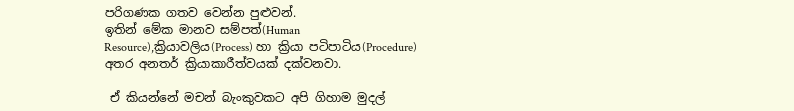පරිගණක ගතව වෙන්න පුළුවන්.
ඉතින් මේක මානව සම්පත්(Human Resource),ක්‍රියාවලිය(Process) හා ක්‍රියා පටිපාටිය(Procedure) අතර අනතර් ක්‍රියාකාරීත්වයක් දක්වනවා.

 ඒ කියන්නේ මචන් බැංකුවකට අපි ගිහාම මුදල්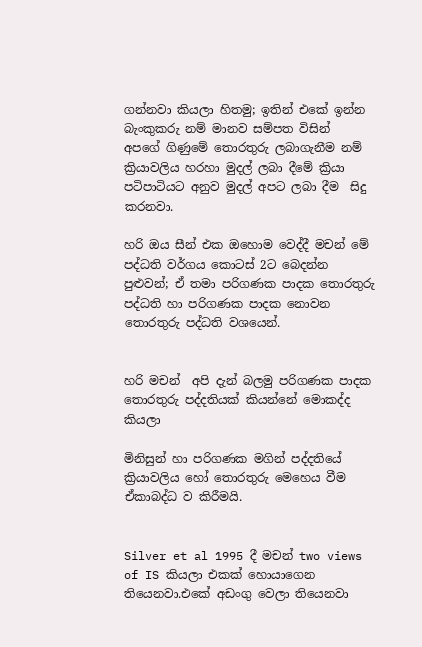ගන්නවා කියලා හිතමු; ඉතින් එකේ ඉන්න බැංකුකරු නම් මානව සම්පත විසින්  අපගේ ගිණුමේ තොරතුරු ලබාගැනීම නම් ක්‍රියාවලිය හරහා මුදල් ලබා දීමේ ක්‍රියා පටිපාටියට අනුව මුදල් අපට ලබා දීම  සිදු කරනවා.

හරි ඔය සීන් එක ඔහොම වෙද්දී මචන් මේ පද්ධති වර්ගය කොටස් 2ට බෙදන්න පුළුවන්; ඒ තමා පරිගණක පාදක තොරතුරු පද්ධති හා පරිගණක පාදක නොවන තොරතුරු පද්ධති වශයෙන්.


හරි මචන්  අපි දැන් බලමු පරිගණක පාදක තොරතුරු පද්දතියක් කියන්නේ මොකද්ද කියලා

මිනිසුන් හා පරිගණක මගින් පද්දතියේ ක්‍රියාවලිය හෝ තොරතුරු මෙහෙය වීම ඒකාබද්ධ ව කිරීමයි.


Silver et al 1995 දී මචන් two views of IS කියලා එකක් හොයාගෙන තියෙනවා.එකේ අඩංගු වෙලා තියෙනවා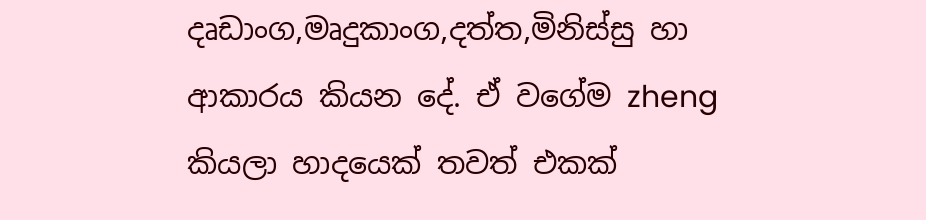දෘඩාංග,මෘදුකාංග,දත්ත,මිනිස්සු හා ආකාරය කියන දේ. ඒ වගේම zheng කියලා හාදයෙක් තවත් එකක්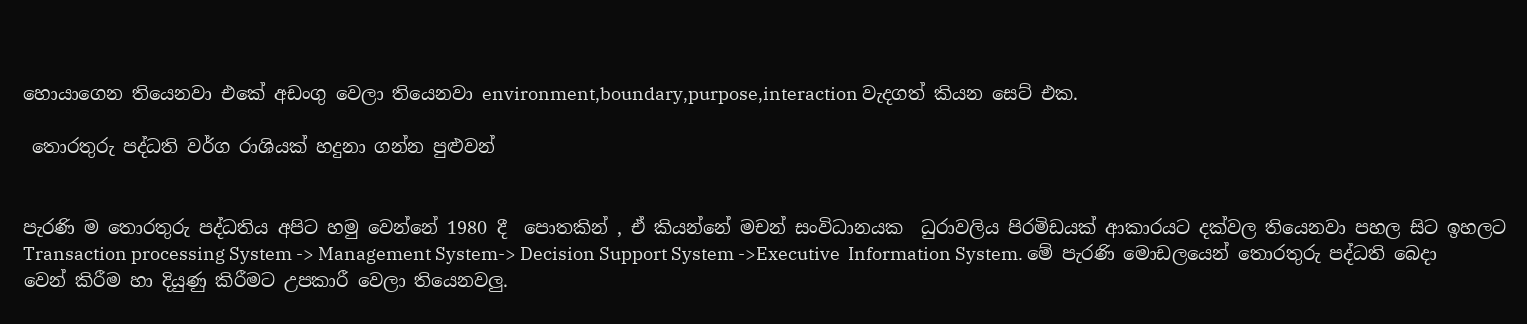හොයාගෙන තියෙනවා එකේ අඩංගු වෙලා තියෙනවා environment,boundary,purpose,interaction වැදගත් කියන සෙට් එක.

 තොරතුරු පද්ධති වර්ග රාශියක් හදුනා ගන්න පුළුවන්


පැරණි ම තොරතුරු පද්ධතිය අපිට හමු වෙන්නේ 1980 දී  පොතකින් , ඒ කියන්නේ මචන් සංවිධානයක  ධුරාවලිය පිරමිඩයක් ආකාරයට දක්වල තියෙනවා පහල සිට ඉහලට Transaction processing System -> Management System-> Decision Support System ->Executive  Information System. මේ පැරණි මොඩලයෙන් තොරතුරු පද්ධති බෙදා වෙන් කිරීම හා දියුණු කිරීමට උපකාරී වෙලා තියෙනවලු.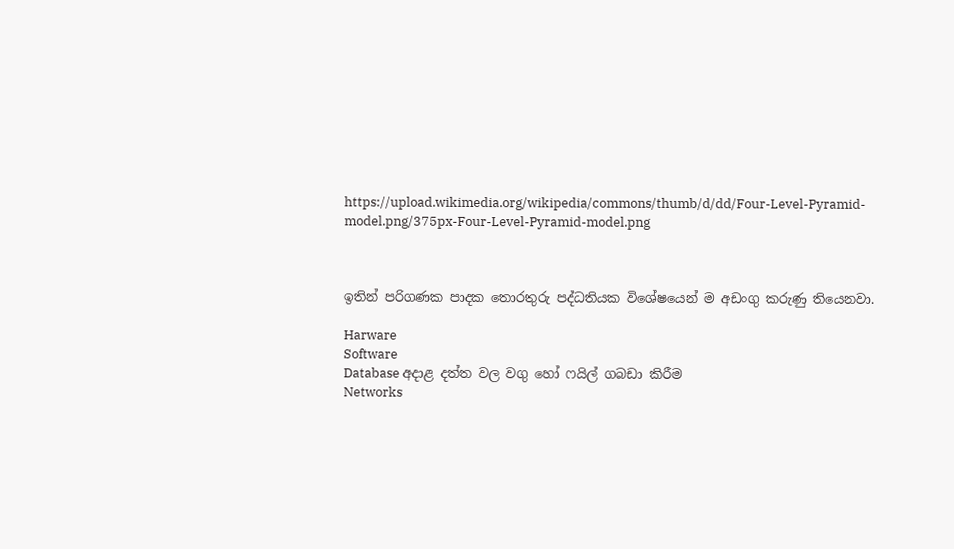https://upload.wikimedia.org/wikipedia/commons/thumb/d/dd/Four-Level-Pyramid-model.png/375px-Four-Level-Pyramid-model.png



ඉතින් පරිගණක පාදක තොරතුරු පද්ධතියක විශේෂයෙන් ම අඩංගු කරුණු තියෙනවා.

Harware
Software
Database අදාළ දත්ත වල වගු හෝ ෆයිල් ගබඩා කිරීම
Networks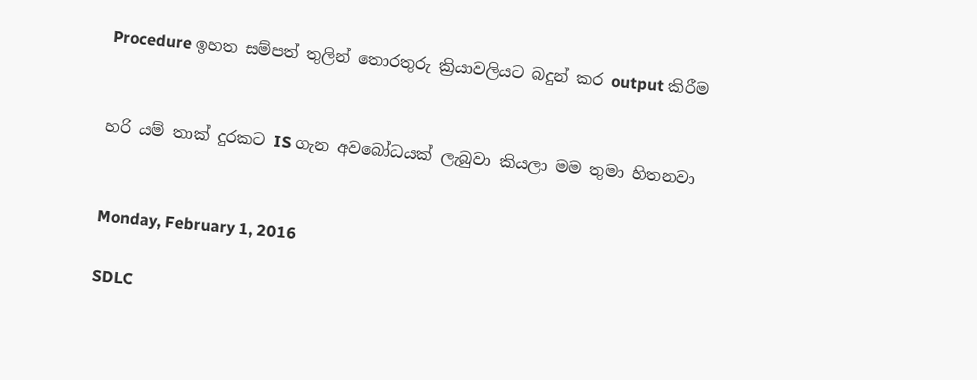Procedure ඉහත සම්පත් තුලින් තොරතුරු ක්‍රියාවලියට බදුන් කර output කිරීම


හරි යම් තාක් දුරකට IS ගැන අවබෝධයක් ලැබුවා කියලා මම තුමා හිතනවා


Monday, February 1, 2016

SDLC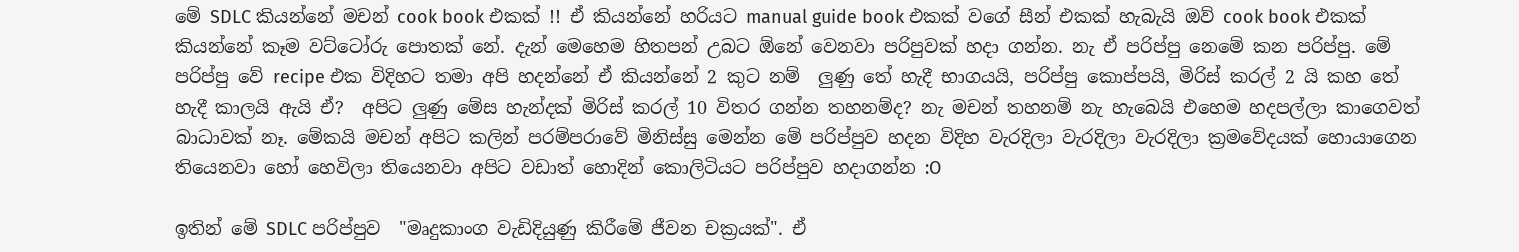මේ SDLC කියන්නේ මචන් cook book එකක් !! ඒ කියන්නේ හරියට manual guide book එකක් වගේ සීන් එකක් හැබැයි ඔව් cook book එකක් කියන්නේ කෑම වට්ටෝරු පොතක් නේ. දැන් මෙහෙම හිතපන් උබට ඕනේ වෙනවා පරිපුවක් හදා ගන්න. නැ ඒ පරිප්පු නෙමේ කන පරිප්පු. මේ පරිප්පු වේ recipe එක විදිහට තමා අපි හදන්නේ ඒ කියන්නේ 2 කුට නම්  ලුණු තේ හැදී භාගයයි, පරිප්පු කොප්පයි, මිරිස් කරල් 2 යි කහ තේ හැදී කාලයි ඇයි ඒ?  අපිට ලුණු මේස හැන්දක් මිරිස් කරල් 10 විතර ගන්න තහනම්ද? නැ මචන් තහනම් නැ හැබෙයි එහෙම හදපල්ලා කාගෙවත් බාධාවක් නෑ. මේකයි මචන් අපිට කලින් පරම්පරාවේ මිනිස්සු මෙන්න මේ පරිප්පුව හදන විදිහ වැරදිලා වැරදිලා වැරදිලා ක්‍රමවේදයක් හොයාගෙන තියෙනවා හෝ හෙවිලා තියෙනවා අපිට වඩාත් හොදින් කොලිටියට පරිප්පුව හදාගන්න :O

ඉතින් මේ SDLC පරිප්පුව  "මෘදුකාංග වැඩිදියුණු කිරීමේ ජීවන චක්‍රයක්". ඒ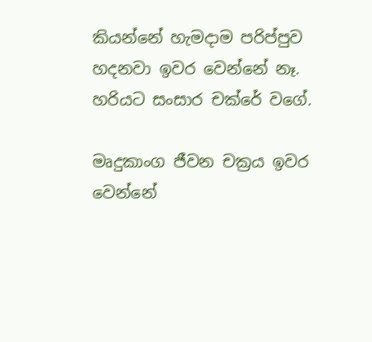කියන්නේ හැමදාම පරිප්පුව හදනවා ඉවර වෙන්නේ නෑ. හරියට සංසාර චක්රේ වගේ.

මෘදුකාංග ජීවන චක්‍රය ඉවර වෙන්නේ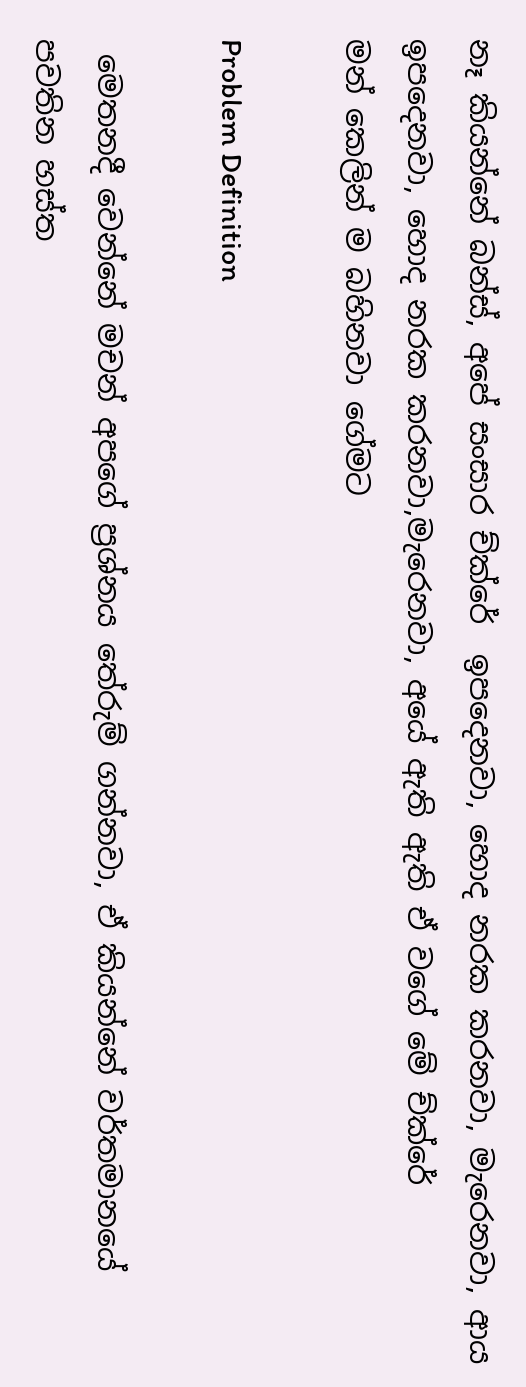නෑ කියන්නේ බන්ස්, අපේ සංසාර ච්ක්රේ  ඉපදෙනවා, හොද නරක කරනවා, මැරෙනවා, ආය ඉපදෙනවා, හොද නරක කරනවා,මැරෙනවා, අයේ ඇති ඇති ඒ වගේ මේ ච්ක්රේ
මන් කෙලින් ම බහිනවා ගේමට

Problem Definition

 මෙතනදී වෙන්නේ මචන් අපගේ ප්‍රශ්නය තේරුම් ගන්නවා, ඒ කියන්නේ වර්තමානයේ පවතින හස්ත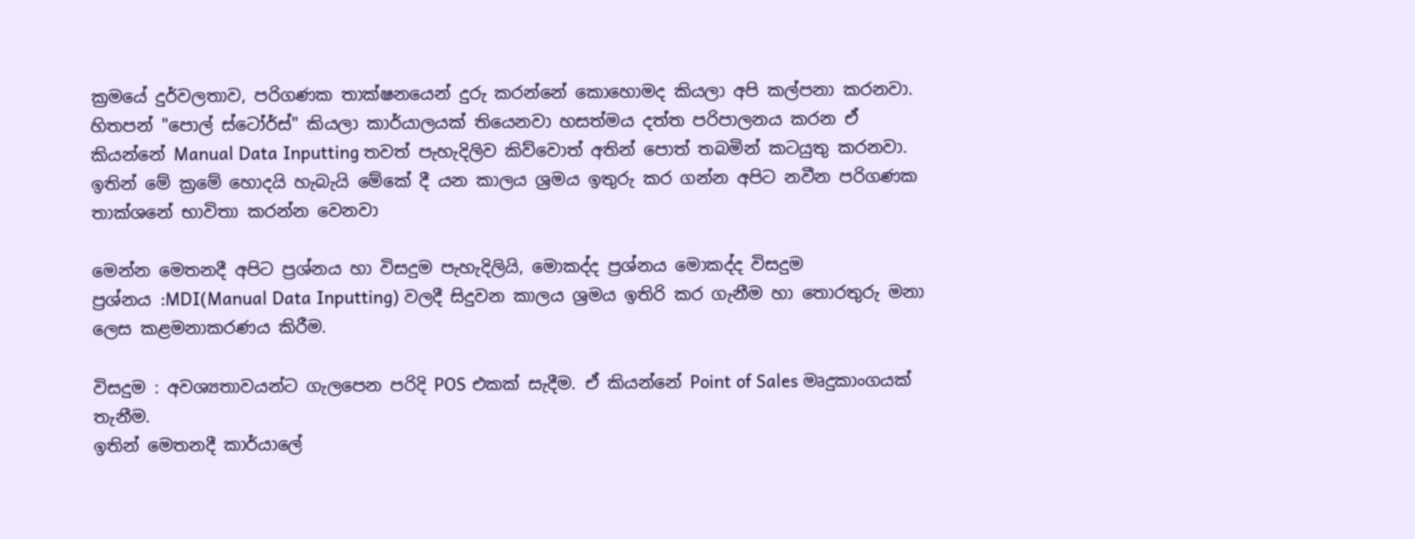ක්‍රමයේ දුර්වලතාව, පරිගණක තාක්ෂනයෙන් දුරු කරන්නේ කොහොමද කියලා අපි කල්පනා කරනවා.
හිතපන් "පොල් ස්ටෝර්ස්" කියලා කාර්යාලයක් තියෙනවා හසත්මය දත්ත පරිපාලනය කරන ඒ කියන්නේ Manual Data Inputting තවත් පැහැදිලිව කිව්වොත් අතින් පොත් තබමින් කටයුතු කරනවා. ඉතින් මේ ක්‍රමේ හොදයි හැබැයි මේකේ දී යන කාලය ශ්‍රමය ඉතුරු කර ගන්න අපිට නවීන පරිගණක තාක්ශනේ භාවිතා කරන්න වෙනවා

මෙන්න මෙතනදී අපිට ප්‍රශ්නය හා විසදුම පැහැදිලියි, මොකද්ද ප්‍රශ්නය මොකද්ද විසදුම
ප්‍රශ්නය :MDI(Manual Data Inputting) වලදී සිදුවන කාලය ශ්‍රමය ඉතිරි කර ගැනීම හා තොරතුරු මනා ලෙස කළමනාකරණය කිරීම.

විසදුම : අවශ්‍යතාවයන්ට ගැලපෙන පරිදි POS එකක් සැදීම. ඒ කියන්නේ Point of Sales මෘදුකාංගයක් තැනීම.
ඉතින් මෙතනදී කාර්යාලේ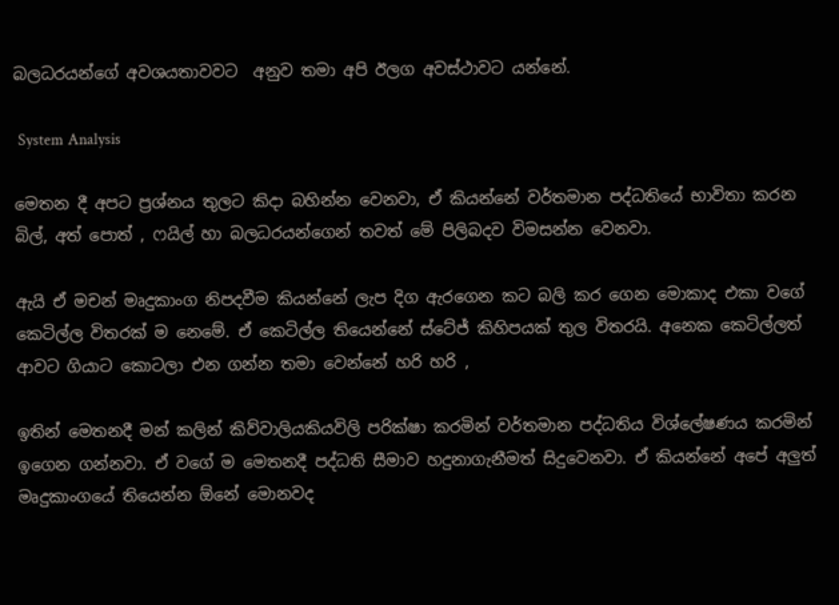බලධරයන්ගේ අවශයතාවවට  අනුව තමා අපි ඊලග අවස්ථාවට යන්නේ.

 System Analysis

මෙතන දී අපට ප්‍රශ්නය තුලට කිදා බහින්න වෙනවා, ඒ කියන්නේ වර්තමාන පද්ධතියේ භාවිතා කරන බිල්, අත් පොත් , ෆයිල් හා බලධරයන්ගෙන් තවත් මේ පිලිබදව විමසන්න වෙනවා.

ඇයි ඒ මචන් මෘදුකාංග නිපදවීම කියන්නේ ලැප දිග ඇරගෙන කට බලි කර ගෙන මොකාද එකා වගේ කෙටිල්ල විතරක් ම නෙමේ. ඒ කෙටිල්ල තියෙන්නේ ස්ටේජ් කිහිපයක් තුල විතරයි. අනෙක කෙටිල්ලත්
ආවට ගියාට කොටලා එන ගන්න තමා වෙන්නේ හරි හරි ,

ඉතින් මෙතනදී මන් කලින් කිව්වාලියකියවිලි පරික්ෂා කරමින් වර්තමාන පද්ධතිය විශ්ලේෂණය කරමින් ඉගෙන ගන්නවා. ඒ වගේ ම මෙතනදී පද්ධති සීමාව හදුනාගැනීමත් සිදුවෙනවා. ඒ කියන්නේ අපේ අලුත් මෘදුකාංගයේ තියෙන්න ඕනේ මොනවද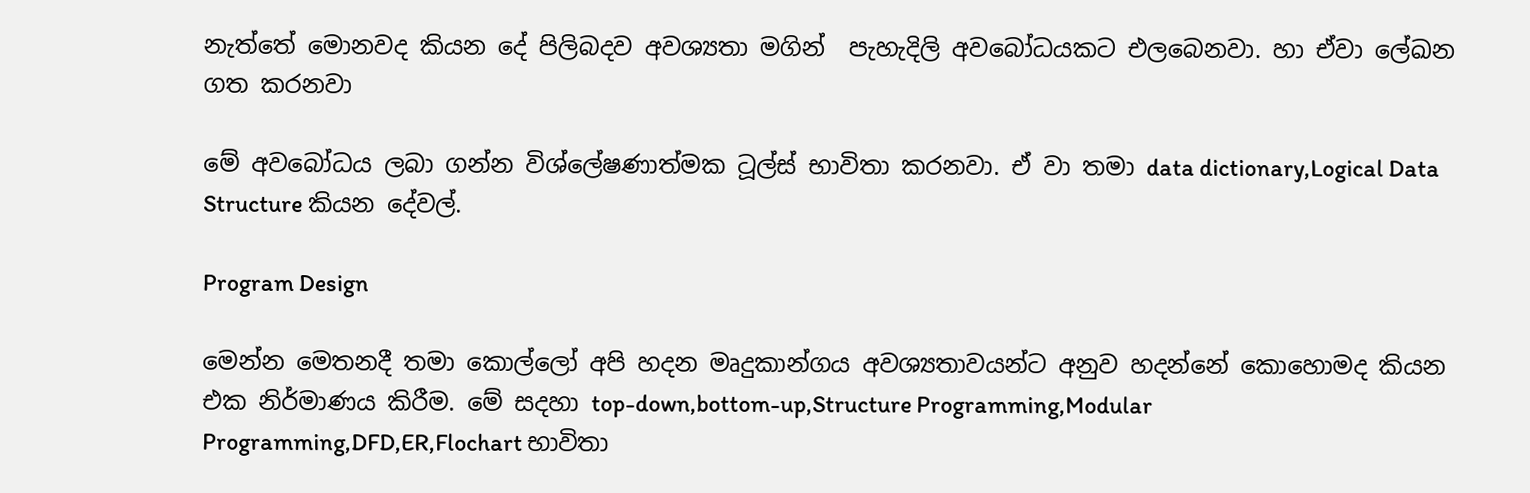නැත්තේ මොනවද කියන දේ පිලිබදව අවශ්‍යතා මගින්  පැහැදිලි අවබෝධයකට එලබෙනවා. හා ඒවා ලේඛන ගත කරනවා

මේ අවබෝධය ලබා ගන්න විශ්ලේෂණාත්මක ටූල්ස් භාවිතා කරනවා. ඒ වා තමා data dictionary,Logical Data Structure කියන දේවල්.

Program Design

මෙන්න මෙතනදී තමා කොල්ලෝ අපි හදන මෘදුකාන්ගය අවශ්‍යතාවයන්ට අනුව හදන්නේ කොහොමද කියන එක නිර්මාණය කිරීම. මේ සදහා top-down,bottom-up,Structure Programming,Modular Programming,DFD,ER,Flochart භාවිතා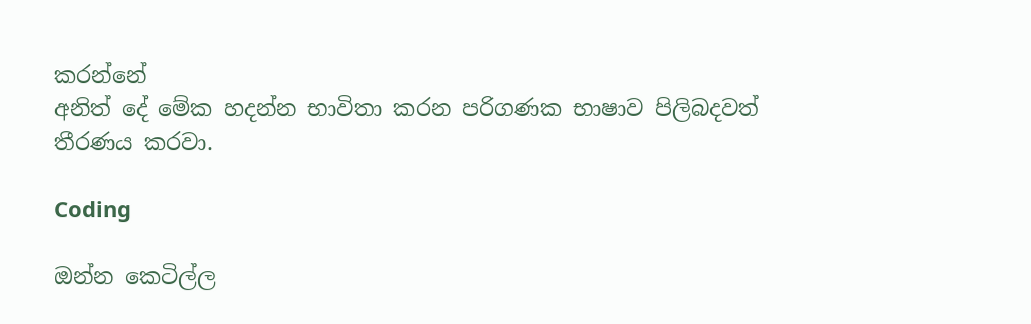කරන්නේ
අනිත් දේ මේක හදන්න භාවිතා කරන පරිගණක භාෂාව පිලිබදවත් තීරණය කරවා.

Coding

ඔන්න කෙටිල්ල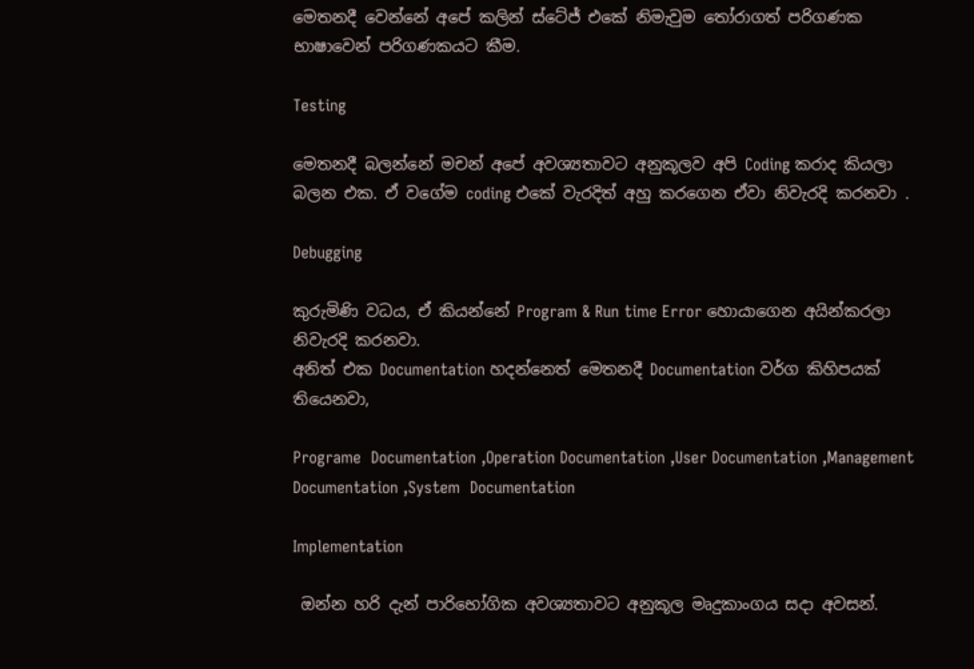මෙතනදී වෙන්නේ අපේ කලින් ස්ටේජ් එකේ නිමැවුම තෝරාගත් පරිගණක භාෂාවෙන් පරිගණකයට කීම.

Testing

මෙතනදී බලන්නේ මචන් අපේ අවශ්‍යතාවට අනුකූලව අපි Coding කරාද කියලා බලන එක. ඒ වගේම coding එකේ වැරදිත් අහු කරගෙන ඒවා නිවැරදි කරනවා .

Debugging

කුරුමිණි වධය, ඒ කියන්නේ Program & Run time Error හොයාගෙන අයින්කරලා නිවැරදි කරනවා.
අනිත් එක Documentation හදන්නෙත් මෙතනදී Documentation වර්ග කිහිපයක් තියෙනවා,

Programe  Documentation ,Operation Documentation ,User Documentation ,Management Documentation ,System  Documentation

Implementation

 ඔන්න හරි දැන් පාරිභෝගික අවශ්‍යතාවට අනුකූල මෘදුකාංගය සදා අවසන්.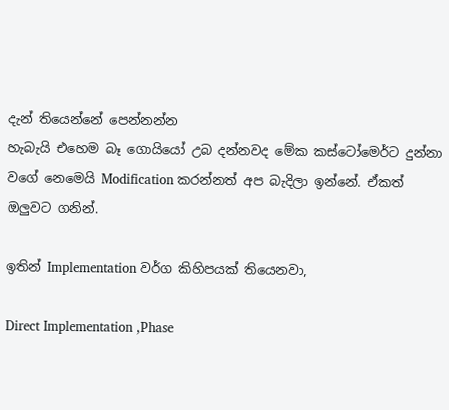දැන් තියෙන්නේ පෙන්නන්න
හැබැයි එහෙම බෑ ගොයියෝ උබ දන්නවද මේක කස්ටෝමෙර්ට දුන්නා වගේ නෙමෙයි Modification කරන්නත් අප බැදිලා ඉන්නේ. ඒකත් ඔලුවට ගනින්.

ඉතින් Implementation වර්ග කිහිපයක් තියෙනවා,

Direct Implementation ,Phase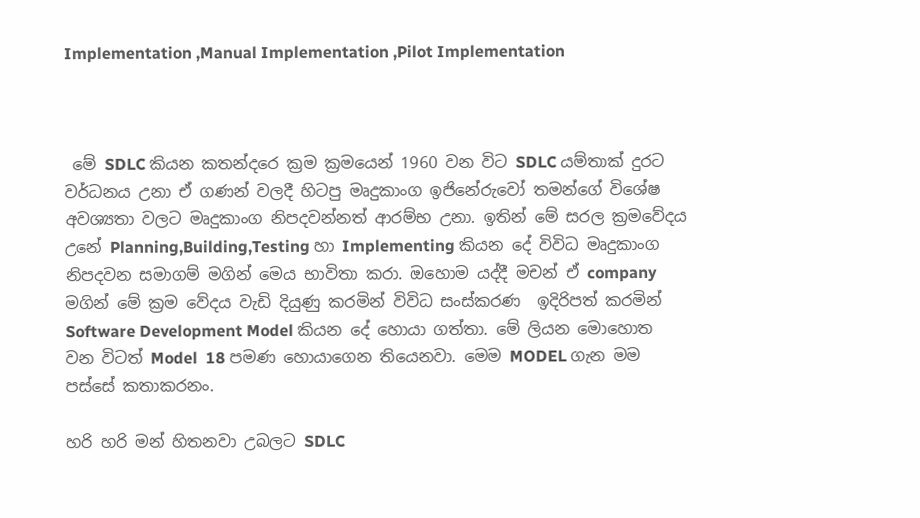Implementation ,Manual Implementation ,Pilot Implementation



 මේ SDLC කියන කතන්දරෙ ක්‍රම ක්‍රමයෙන් 1960 වන විට SDLC යම්තාක් දුරට වර්ධනය උනා ඒ ගණන් වලදී හිටපු මෘදුකාංග ඉජිනේරුවෝ තමන්ගේ විශේෂ අවශ්‍යතා වලට මෘදුකාංග නිපදවන්නත් ආරම්භ උනා. ඉතින් මේ සරල ක්‍රමවේදය උනේ Planning,Building,Testing හා Implementing කියන දේ විවිධ මෘදුකාංග නිපදවන සමාගම් මගින් මෙය භාවිතා කරා. ඔහොම යද්දී මචන් ඒ company මගින් මේ ක්‍රම වේදය වැඩි දියුණු කරමින් විවිධ සංස්කරණ  ඉදිරිපත් කරමින් Software Development Model කියන දේ හොයා ගත්තා. මේ ලියන මොහොත වන විටත් Model  18 පමණ හොයාගෙන තියෙනවා. මෙම MODEL ගැන මම පස්සේ කතාකරනං.

හරි හරි මන් හිතනවා උබලට SDLC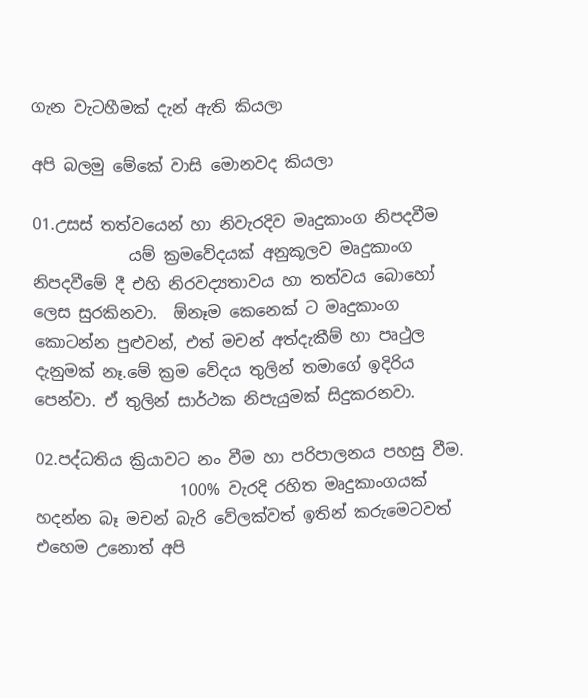ගැන වැටහීමක් දැන් ඇති කියලා

අපි බලමු මේකේ වාසි මොනවද කියලා

01.උසස් තත්වයෙන් හා නිවැරදිව මෘදුකාංග නිපදවීම
            යම් ක්‍රමවේදයක් අනුකූලව මෘදුකාංග නිපදවීමේ දී එහි නිරවද්‍යතාවය හා තත්වය බොහෝ ලෙස සුරකිනවා.  ඕනෑම කෙනෙක් ට මෘදුකාංග කොටන්න පුළුවන්, එත් මචන් අත්දැකීම් හා පෘථුල දැනුමක් නෑ.මේ ක්‍රම වේදය තුලින් තමාගේ ඉදිරිය පෙන්වා. ඒ තුලින් සාර්ථක නිපැයුමක් සිදුකරනවා.

02.පද්ධතිය ක්‍රියාවට නං වීම හා පරිපාලනය පහසු වීම.
                  100% වැරදි රහිත මෘදුකාංගයක් හදන්න බෑ මචන් බැරි වේලක්වත් ඉතින් කරුමෙටවත් එහෙම උනොත් අපි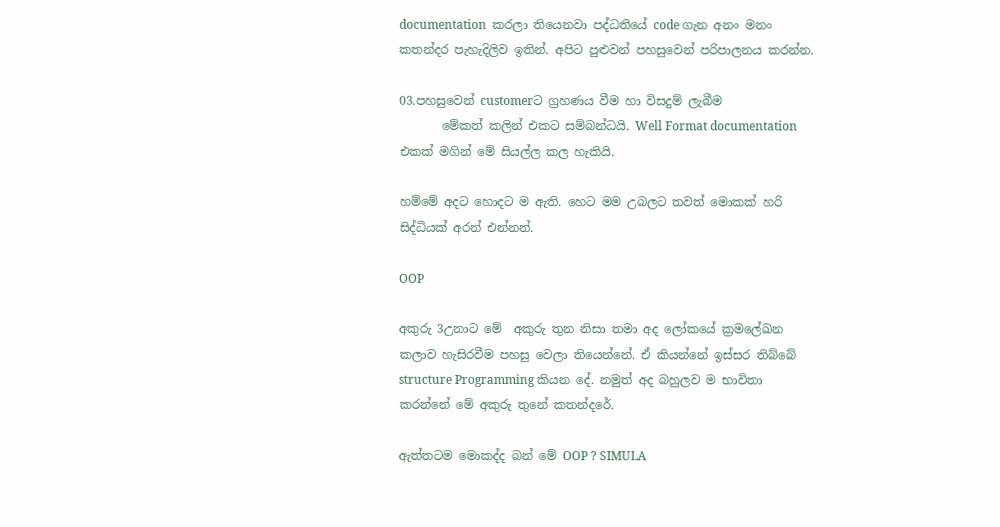documentation  කරලා තියෙනවා පද්ධතියේ code ගැන අනං මනං කතන්දර පැහැදිලිව ඉතින්. අපිට පුළුවන් පහසුවෙන් පරිපාලනය කරන්න.

03.පහසුවෙන් customerට ග්‍රහණය වීම හා විසදුම් ලැබීම
       මේකත් කලින් එකට සම්බන්ධයි. Well Format documentation එකක් මගින් මේ සියල්ල කල හැකියි.

හම්මේ අදට හොදට ම ඇති. හෙට මම උබලට තවත් මොකක් හරි සිද්ධියක් අරන් එන්නන්.

OOP

අකුරු 3උනාට මේ  අකුරු තුන නිසා තමා අද ලෝකයේ ක්‍රමලේඛන කලාව හැසිරවීම පහසු වෙලා තියෙන්නේ. ඒ කියන්නේ ඉස්සර තිබ්බේ structure Programming කියන දේ. නමුත් අද බහුලව ම භාවිතා කරන්නේ මේ අකුරු තුනේ කතන්දරේ.

ඇත්තටම මොකද්ද බන් මේ OOP ? SIMULA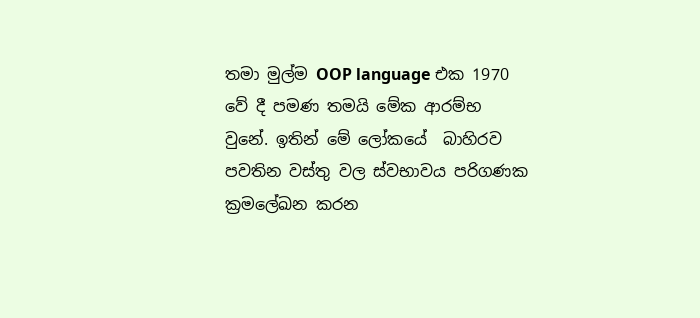තමා මුල්ම OOP language එක 1970 වේ දී පමණ තමයි මේක ආරම්භ වුනේ. ඉතින් මේ ලෝකයේ  බාහිරව පවතින වස්තු වල ස්වභාවය පරිගණක ක්‍රමලේඛන කරන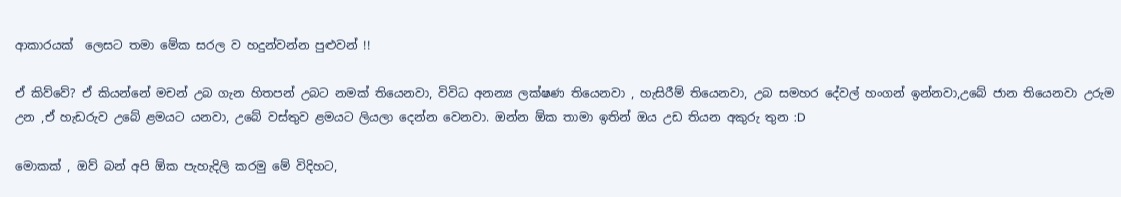ආකාරයක්  ලෙසට තමා මේක සරල ව හදුන්වන්න පුළුවන් !!

ඒ කිව්වේ? ඒ කියන්නේ මචන් උබ ගැන හිතපන් උබට නමක් තියෙනවා, විවිධ අනන්‍ය ලක්ෂණ තියෙනවා , හැසිරීම් තියෙනවා, උබ සමහර දේවල් හංගන් ඉන්නවා,උබේ ජාන තියෙනවා උරුම උන ,ඒ හැඩරුව උබේ ළමයට යනවා, උබේ වස්තුව ළමයට ලියලා දෙන්න වෙනවා. ඔන්න ඕක තාමා ඉතින් ඔය උඩ තියන අකුරු තුන :D

මොකක් , ඔව් බන් අපි ඕක පැහැදිලි කරමු මේ විදිහට,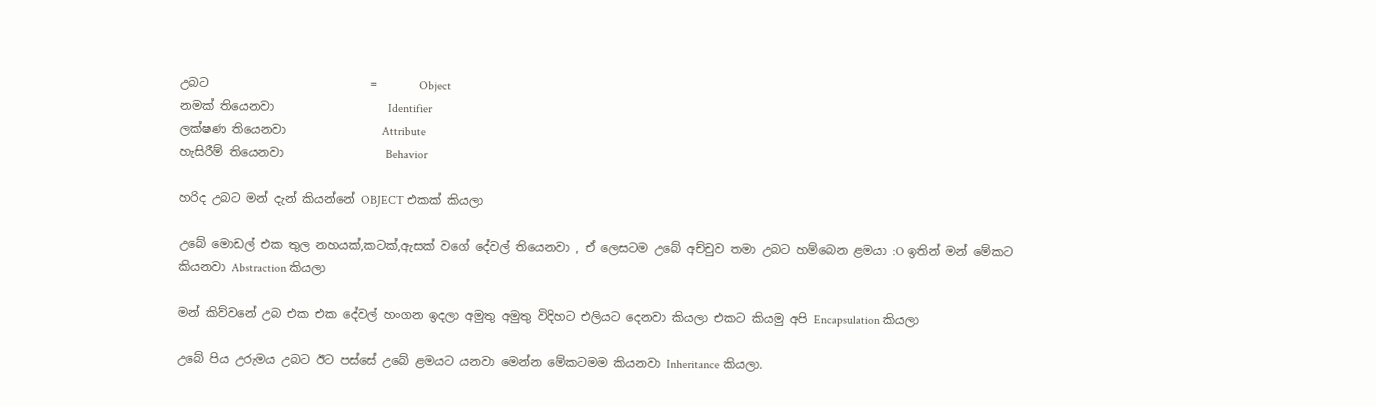උබට                           =       Object
නමක් තියෙනවා                   Identifier
ලක්ෂණ තියෙනවා                Attribute
හැසිරීම් තියෙනවා                 Behavior

හරිද උබට මන් දැන් කියන්නේ OBJECT එකක් කියලා

උබේ මොඩල් එක තුල නහයක්,කටක්,ඇසක් වගේ දේවල් තියෙනවා , ඒ ලෙසටම උබේ අච්චුව තමා උබට හම්බෙන ළමයා :O ඉතින් මන් මේකට කියනවා Abstraction කියලා

මන් කිව්වනේ උබ එක එක දේවල් හංගන ඉදලා අමුතු අමුතු විදිහට එලියට දෙනවා කියලා එකට කියමු අපි Encapsulation කියලා

උබේ පිය උරුමය උබට ඊට පස්සේ උබේ ළමයට යනවා මෙන්න මේකටමම කියනවා Inheritance කියලා.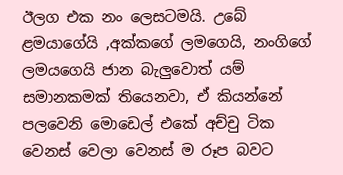ඊලග එක නං ලෙසටමයි. උබේ ළමයාගේයි ,අක්කගේ ලමගෙයි, නංගිගේ ලමයගෙයි ජාන බැලුවොත් යම් සමානකමක් තියෙනවා, ඒ කියන්නේ පලවෙනි මොඩෙල් එකේ අච්චු ටික වෙනස් වෙලා වෙනස් ම රූප බවට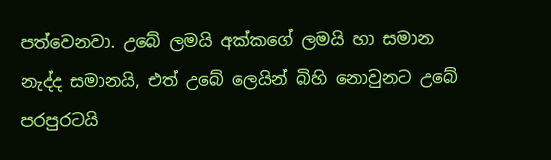පත්වෙනවා. උබේ ලමයි අක්කගේ ලමයි හා සමාන නැද්ද සමානයි, එත් උබේ ලෙයින් බිහි නොවුනට උබේ පරපුරටයි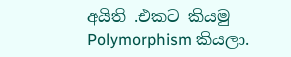අයිති .එකට කියමු Polymorphism කියලා.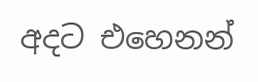අදට එහෙනන්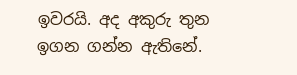ඉවරයි. අද අකුරු තුන ඉගන ගන්න ඇතිනේ.